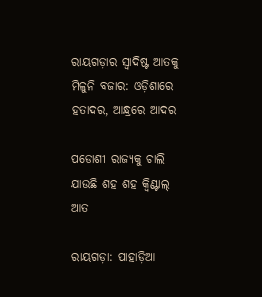ରାୟଗଡ଼ାର ସ୍ବାଦିଷ୍ଟ ଆତକୁ ମିଳୁନି ବଜାର: ଓଡ଼ିଶାରେ ହତାଦର, ଆନ୍ଧ୍ରରେ ଆଦର

ପଡୋଶୀ ରାଜ୍ୟକୁ ଚାଲି ଯାଉଛି ଶହ ଶହ କ୍ବିଣ୍ଟାଲ୍ ଆତ

ରାୟଗଡ଼ା: ପାହାଡ଼ିଆ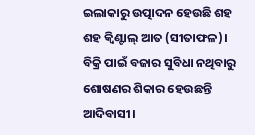ଇଲାକାରୁ ଉତ୍ପାଦନ ହେଉଛି ଶହ ଶହ କ୍ବିଣ୍ଟାଲ୍ ଆତ (ସୀତାଫଳ)। ବିକ୍ରି ପାଇଁ ବଜାର ସୁବିଧା ନଥିବାରୁ ଶୋଷଣର ଶିକାର ହେଉଛନ୍ତି ଆଦିବାସୀ।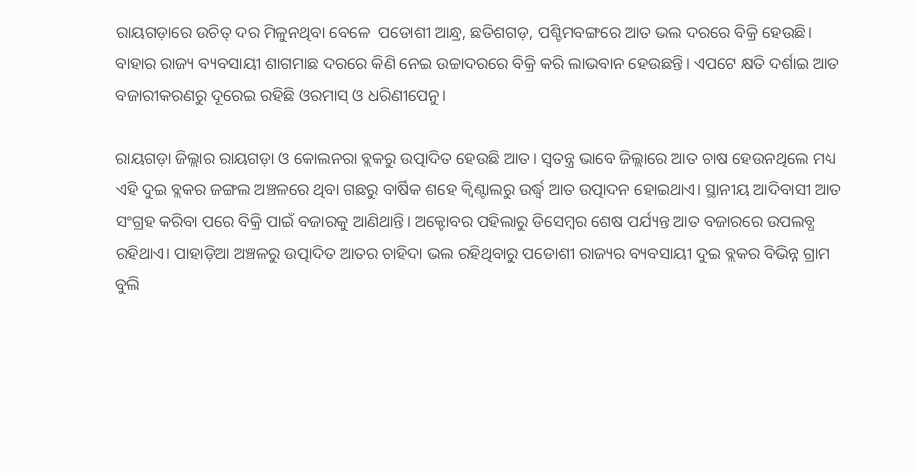ରାୟଗଡ଼ାରେ ଉଚିତ୍ ଦର ମିଳୁନଥିବା ବେଳେ  ପଡୋଶୀ ଆନ୍ଧ୍ର, ଛତିଶଗଡ଼, ପଶ୍ଚିମବଙ୍ଗରେ ଆତ ଭଲ ଦରରେ ବିକ୍ରି ହେଉଛି। ବାହାର ରାଜ୍ୟ ବ୍ୟବସାୟୀ ଶାଗମାଛ ଦରରେ କିଣି ନେଇ ଉଚ୍ଚାଦରରେ ବିକ୍ରି କରି ଲାଭବାନ ‌ହେଉଛନ୍ତି। ଏପଟେ କ୍ଷତି ଦର୍ଶାଇ ଆତ ବଜାରୀକରଣରୁ ଦୂରେଇ ରହିଛି ଓରମାସ୍ ଓ ଧରିଣୀପେନୁ।

ରାୟଗଡ଼ା ଜିଲ୍ଲାର ରାୟଗଡ଼ା ଓ କୋଲନରା ବ୍ଲକରୁ ଉତ୍ପାଦିତ ହେଉଛି ଆତ। ସ୍ବତନ୍ତ୍ର ଭାବେ ଜିଲ୍ଲାରେ ଆତ ଚାଷ ହେଉନଥିଲେ ମଧ୍ୟ ଏହି ଦୁଇ ବ୍ଲକର ଜଙ୍ଗଲ ଅଞ୍ଚଳରେ ଥିବା ଗଛରୁ ବାର୍ଷିକ ଶହେ କ୍ବିଣ୍ଟାଲରୁ ଉର୍ଦ୍ଧ୍ବ ଆତ ଉତ୍ପାଦନ ହୋଇଥାଏ। ସ୍ଥାନୀୟ ଆଦିବାସୀ ଆତ ସଂଗ୍ରହ କରିବା ପରେ ବିକ୍ରି ପାଇଁ ବଜାରକୁ ଆଣିଥାନ୍ତି। ଅକ୍ଟୋବର ପହିଲାରୁ ଡିସେମ୍ବର ଶେଷ ପର୍ଯ୍ୟନ୍ତ ଆତ ବଜାରରେ ଉପଲବ୍ଧ ରହିଥାଏ। ପାହାଡ଼ିଆ ଅଞ୍ଚଳରୁ ଉତ୍ପାଦିତ ଆତର ଚାହିଦା ଭଲ ରହିଥିବାରୁ ପଡୋଶୀ ରାଜ୍ୟର ବ୍ୟବସାୟୀ ଦୁଇ ବ୍ଲକର ବିଭିନ୍ନ ଗ୍ରାମ ବୁଲି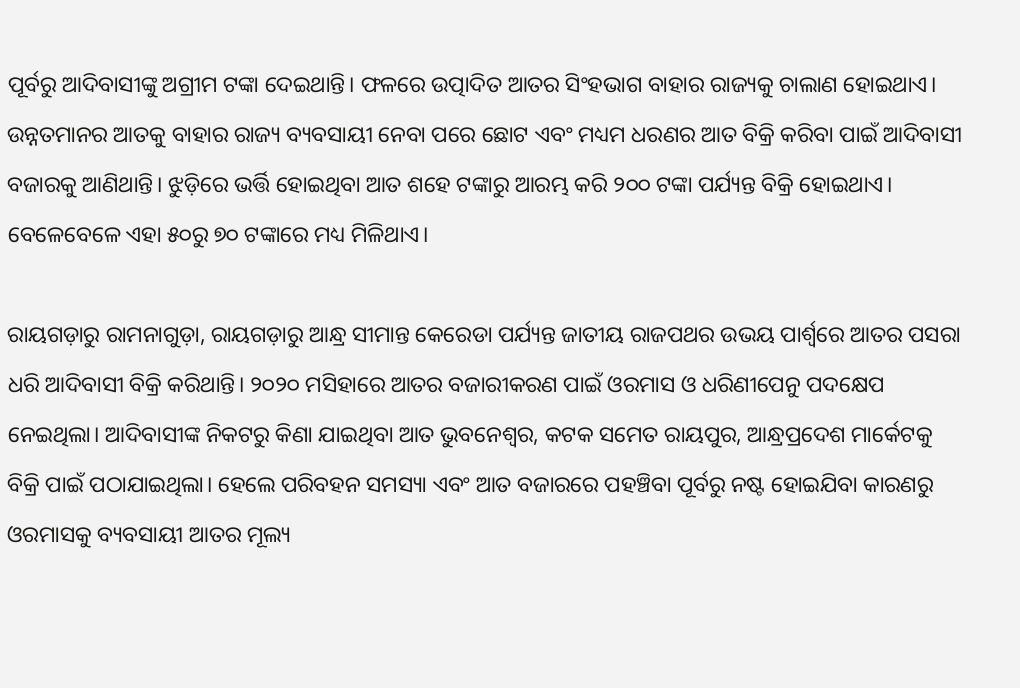ପୂର୍ବରୁ ଆଦିବାସୀଙ୍କୁ ଅଗ୍ରୀମ ଟଙ୍କା ଦେଇଥାନ୍ତି। ଫଳରେ ଉତ୍ପାଦିତ ଆତର ସିଂହଭାଗ ବାହାର ରାଜ୍ୟକୁ ଚାଲାଣ ହୋଇଥାଏ। ଉନ୍ନତମାନର ଆତକୁ ବାହାର ରାଜ୍ୟ ବ୍ୟବସାୟୀ ନେବା ପରେ ଛୋଟ ଏବଂ ମଧ୍ୟମ ଧରଣର ଆତ ବିକ୍ରି କରିବା ପାଇଁ ଆଦିବାସୀ ବଜାରକୁ ଆଣିଥାନ୍ତି। ଝୁଡ଼ିରେ ଭର୍ତ୍ତି ହୋଇଥିବା ଆତ ଶହେ ଟଙ୍କାରୁ ଆରମ୍ଭ କରି ୨୦୦ ଟଙ୍କା ପର୍ଯ୍ୟନ୍ତ ବିକ୍ରି ହୋଇଥାଏ। ବେଳେବେଳେ ଏହା ୫୦ରୁ ୭୦ ଟଙ୍କାରେ ମଧ୍ୟ ମିଳିଥାଏ।

ରାୟଗଡ଼ାରୁ ରାମନାଗୁଡ଼ା, ରାୟଗଡ଼ାରୁ ଆନ୍ଧ୍ର ସୀମାନ୍ତ କେରେଡା ପର୍ଯ୍ୟନ୍ତ ଜାତୀୟ ରାଜପଥର ଉଭୟ ପାର୍ଶ୍ବରେ ଆତର ପସରା ଧରି ଆଦିବାସୀ ବିକ୍ରି କରିଥାନ୍ତି। ୨୦୨୦ ମସିହାରେ ଆତର ବଜାରୀକରଣ ପାଇଁ ଓରମାସ ଓ ଧରିଣୀପେନୁ ପଦକ୍ଷେପ ନେଇଥିଲା। ଆଦିବାସୀଙ୍କ ନିକଟରୁ କିଣା ଯାଇଥିବା ଆତ ଭୁବନେଶ୍ବର, କଟକ ସମେତ ରାୟପୁର, ଆନ୍ଧ୍ରପ୍ରଦେଶ ମାର୍କେଟକୁ ବିକ୍ରି ପାଇଁ ପଠାଯାଇଥିଲା। ହେଲେ ପରିବହନ ସମସ୍ୟା ଏବଂ ଆତ ବଜାରରେ ପହଞ୍ଚିବା ପୂର୍ବରୁ ନଷ୍ଟ ହୋଇଯିବା କାରଣରୁ ଓରମାସକୁ ବ୍ୟବସାୟୀ ଆତର ମୂଲ୍ୟ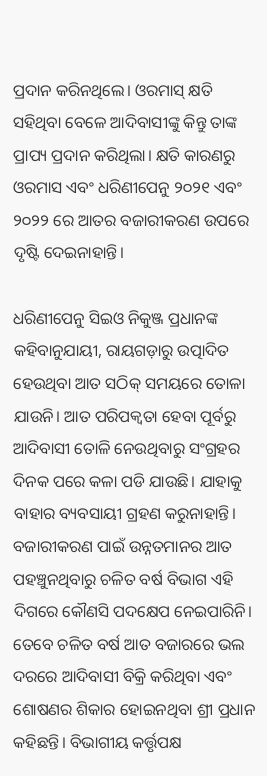ପ୍ରଦାନ କରିନଥିଲେ। ଓରମାସ୍ କ୍ଷତି ସହିଥିବା ବେଳେ ଆଦିବାସୀଙ୍କୁ କିନ୍ତୁ ତାଙ୍କ ପ୍ରାପ୍ୟ ପ୍ରଦାନ କରିଥିଲା। କ୍ଷତି କାରଣରୁ ଓରମାସ ଏବଂ ଧରିଣୀପେନୁ ୨୦୨୧ ଏବଂ ୨୦୨୨ ରେ ଆତର ବଜାରୀକରଣ ଉପରେ ଦୃଷ୍ଟି ଦେଇନାହାନ୍ତି।

ଧରିଣୀପେନୁ ସିଇଓ ନିକୁଞ୍ଜ ପ୍ରଧାନଙ୍କ କହିବାନୁଯାୟୀ, ରାୟଗଡ଼ାରୁ ଉତ୍ପାଦିତ ହେଉଥିବା ଆତ ସଠିକ୍ ସମୟରେ ତୋଳା ଯାଉନି। ଆତ ପରିପକ୍ବତା ହେବା ପୂର୍ବରୁ ଆଦିବାସୀ ତୋଳି ନେଉଥିବାରୁ ସଂଗ୍ରହର ଦିନକ ପରେ କଳା ପଡି ଯାଉଛି। ଯାହାକୁ ବାହାର ବ୍ୟବସାୟୀ ଗ୍ରହଣ କରୁନାହାନ୍ତି। ବଜାରୀକରଣ ପାଇଁ ଉନ୍ନତମାନର ଆତ ପହଞ୍ଚୁନଥିବାରୁ ଚଳିତ ବର୍ଷ ବିଭାଗ ଏହି ଦିଗରେ କୌଣସି ପଦକ୍ଷେପ ନେଇପାରିନି। ତେବେ ଚଳିତ ବର୍ଷ ଆତ ବଜାରରେ ଭଲ ଦରରେ ଆଦିବାସୀ ବିକ୍ରି କରିଥିବା ଏବଂ ଶୋଷଣର ଶିକାର ହୋଇନଥିବା ଶ୍ରୀ ପ୍ରଧାନ କହିଛନ୍ତି। ବିଭାଗୀୟ କର୍ତ୍ତୃପକ୍ଷ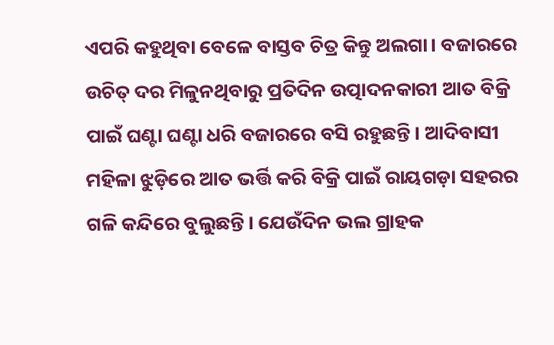ଏପରି କହୁଥିବା ବେଳେ ବାସ୍ତବ ଚିତ୍ର କିନ୍ତୁ ଅଲଗା। ବଜାରରେ ଉଚିତ୍ ଦର ମିଳୁନଥିବାରୁ ପ୍ରତିଦିନ ଉତ୍ପାଦନକାରୀ ଆତ ବିକ୍ରି ପାଇଁ ଘଣ୍ଟା ଘଣ୍ଟା ଧରି ବଜାରରେ ବସି ରହୁଛନ୍ତି। ଆଦିବାସୀ ମହିଳା ଝୁଡ଼ିରେ ଆତ ଭର୍ତ୍ତି କରି ବିକ୍ରି ପାଇଁ ରାୟଗଡ଼ା ସହରର ଗଳି କନ୍ଦିରେ ବୁଲୁଛନ୍ତି। ଯେଉଁଦିନ ଭଲ ଗ୍ରାହକ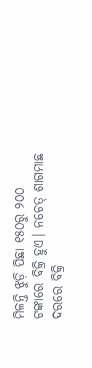ମିଳନ୍ତି ଝୁଡ଼ି ପିଛା ୧୫୦ରୁ ୨୦୦ ଟଙ୍କାରେ ବିକ୍ରି ହୁଏ। ନଚେତ୍ ଶାଗମାଛ ଦରରେ ବିକ୍ରି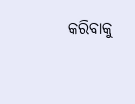କରିବାକୁ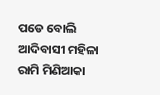ପଡେ ବୋଲି ଆଦିବାସୀ ମହିଳା ରାମି ମିଣିଆକା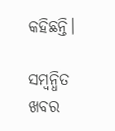କହିଛନ୍ତି।

ସମ୍ବନ୍ଧିତ ଖବର